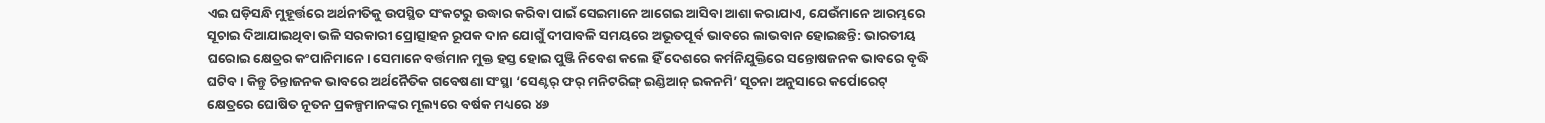ଏଇ ଘଡ଼ିସନ୍ଧି ମୁହୂର୍ତ୍ତରେ ଅର୍ଥନୀତିକୁ ଉପସ୍ଥିତ ସଂକଟରୁ ଉଦ୍ଧାର କରିବା ପାଇଁ ସେଇମାନେ ଆଗେଇ ଆସିବା ଆଶା କରାଯାଏ, ଯେଉଁମାନେ ଆରମ୍ଭରେ ସୂଚାଇ ଦିଆଯାଇଥିବା ଭଳି ସରକାରୀ ପ୍ରୋତ୍ସାହନ ରୂପକ ଦାନ ଯୋଗୁଁ ଦୀପାବଳି ସମୟରେ ଅଭୂତପୂର୍ବ ଭାବରେ ଲାଭବାନ ହୋଇଛନ୍ତି: ଭାରତୀୟ ଘରୋଇ କ୍ଷେତ୍ରର କଂପାନିମାନେ। ସେମାନେ ବର୍ତ୍ତମାନ ମୁକ୍ତ ହସ୍ତ ହୋଇ ପୁଞ୍ଜି ନିବେଶ କଲେ ହିଁ ଦେଶରେ କର୍ମନିଯୁକ୍ତିରେ ସନ୍ତୋଷଜନକ ଭାବରେ ବୃଦ୍ଧି ଘଟିବ। କିନ୍ତୁ ଚିନ୍ତାଜନକ ଭାବରେ ଅର୍ଥନୈତିକ ଗବେଷଣା ସଂସ୍ଥା ‘ସେଣ୍ଟର୍ ଫର୍ ମନିଟରିଙ୍ଗ୍ ଇଣ୍ଡିଆନ୍ ଇକନମି’ ସୂଚନା ଅନୁସାରେ କର୍ପୋରେଟ୍ କ୍ଷେତ୍ରରେ ଘୋଷିତ ନୂତନ ପ୍ରକଳ୍ପମାନଙ୍କର ମୂଲ୍ୟରେ ବର୍ଷକ ମଧ୍ୟରେ ୪୬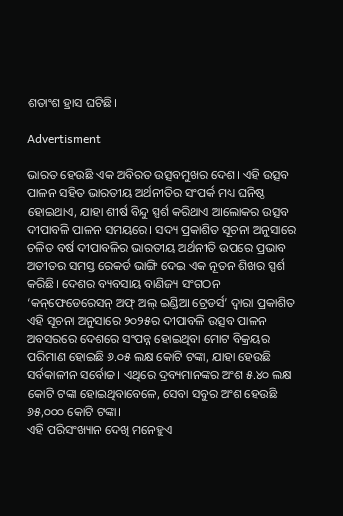ଶତାଂଶ ହ୍ରାସ ଘଟିଛି।

Advertisment

ଭାରତ ହେଉଛି ଏକ ଅବିରତ ଉତ୍ସବମୁଖର ଦେଶ। ଏହି ଉତ୍ସବ ପାଳନ ସହିତ ଭାରତୀୟ ଅର୍ଥନୀତିର ସଂପର୍କ ମଧ୍ୟ ଘନିଷ୍ଠ ହୋଇଥାଏ, ଯାହା ଶୀର୍ଷ ବିନ୍ଦୁ ସ୍ପର୍ଶ କରିଥାଏ ଆଲୋକର ଉତ୍ସବ ଦୀପାବଳି ପାଳନ ସମୟରେ। ସଦ୍ୟ ପ୍ରକାଶିତ ସୂଚନା ଅନୁସାରେ ଚଳିତ ବର୍ଷ ଦୀପାବଳିର ଭାରତୀୟ ଅର୍ଥନୀତି ଉପରେ ପ୍ରଭାବ ଅତୀତର ସମସ୍ତ ରେକର୍ଡ ଭାଙ୍ଗି ଦେଇ ଏକ ନୂତନ ଶିଖର ସ୍ପର୍ଶ କରିଛି। ଦେଶର ବ୍ୟବସାୟ ବାଣିଜ୍ୟ ସଂଗଠନ ‘କନ୍‌ଫେ‌ଡେରେସନ୍ ଅଫ୍ ଅଲ୍‌ ଇଣ୍ଡିଆ ଟ୍ରେଡର୍ସ’ ଦ୍ବାରା ପ୍ରକାଶିତ ଏହି ସୂଚନା ଅନୁସାରେ ୨୦୨୫ର ଦୀପାବଳି ଉତ୍ସବ ପାଳନ ଅବସରରେ ଦେଶରେ ସଂପନ୍ନ ହୋଇଥିବା ମୋଟ ବିକ୍ରୟର ପରିମାଣ ହୋଇଛି ୬.୦୫ ଲକ୍ଷ କୋଟି ଟଙ୍କା, ଯାହା ହେଉଛି ସର୍ବକାଳୀନ ସର୍ବୋଚ୍ଚ। ଏଥିରେ ଦ୍ରବ୍ୟମାନଙ୍କର ଅଂଶ ୫.୪୦ ଲକ୍ଷ କୋଟି ଟଙ୍କା ହୋଇଥିବାବେଳେ, ସେବା ସବୁର ଅଂଶ ହେଉଛି ୬୫,୦୦୦ କୋଟି ଟଙ୍କା।
ଏହି ପରିସଂଖ୍ୟାନ ଦେଖି ମନେହୁଏ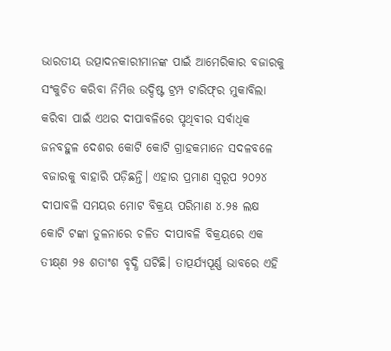ଭାରତୀୟ ଉତ୍ପାଦନକାରୀମାନଙ୍କ ପାଇଁ ଆମେରିକାର ବଜାରକୁ ସଂକୁଚିତ କରିବା ନିମିତ୍ତ ଉଦ୍ଦିଷ୍ଟ ଟ୍ରମ୍ପ ଟାରିଫ୍‌ର ମୁକାବିଲା କରିବା ପାଇଁ ଏଥର ଦୀପାବଳିରେ ପୃଥିବୀର ସର୍ବାଧିକ ଜନବହୁଳ ଦେଶର କୋଟି କୋଟି ଗ୍ରାହକମାନେ ସଦଳବଳେ ବଜାରକୁ ବାହାରି ପଡ଼ିଛନ୍ତି। ଏହାର ପ୍ରମାଣ ସ୍ବରୂପ ୨୦୨୪ ଦୀପାବଳି ସମୟର ମୋଟ ବିକ୍ରୟ ପରିମାଣ ୪.୨୫ ଲକ୍ଷ କୋଟି ଟଙ୍କା ତୁଳନାରେ ଚଳିତ ଦୀପାବଳି ବିକ୍ରୟରେ ଏକ ତୀକ୍ଷ୍‌ଣ ୨୫ ଶତାଂଶ ବୃଦ୍ଧି ଘଟିଛି। ତାତ୍ପର୍ଯ୍ୟପୂର୍ଣ୍ଣ ଭାବରେ ଏହି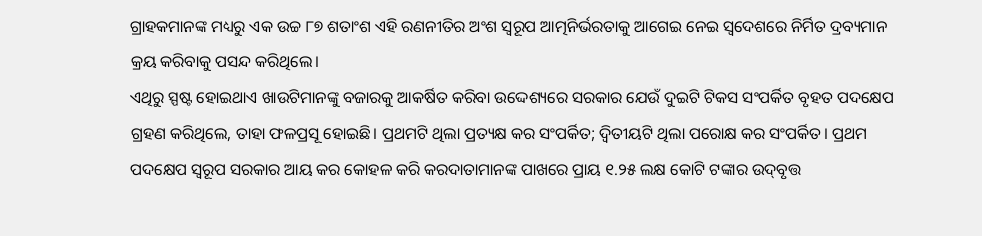ଗ୍ରାହକମାନଙ୍କ ମଧ୍ୟରୁ ଏକ ଉଚ୍ଚ ୮୭ ଶତାଂଶ ଏହି ରଣନୀତିର ଅଂଶ ସ୍ବରୂପ ଆତ୍ମନିର୍ଭରତାକୁ ଆଗେଇ ନେଇ ସ୍ବଦେଶରେ ନିର୍ମିତ ଦ୍ରବ୍ୟମାନ କ୍ରୟ କରିବାକୁ ପସନ୍ଦ କରିଥିଲେ।
ଏଥିରୁ ସ୍ପଷ୍ଟ ହୋଇଥାଏ ଖାଉଟିମାନଙ୍କୁ ବଜାରକୁ ଆକର୍ଷିତ କରିବା ଉଦ୍ଦେଶ୍ୟରେ ସରକାର ଯେଉଁ ଦୁଇଟି ଟିକସ ସଂପର୍କିତ ବୃହତ ପଦକ୍ଷେପ ଗ୍ରହଣ କରିଥିଲେ, ତାହା ଫଳପ୍ରସୂ ହୋଇଛି। ପ୍ରଥମଟି ଥିଲା ପ୍ରତ୍ୟକ୍ଷ କର ସଂପର୍କିତ; ଦ୍ବିତୀୟଟି ଥିଲା ପରୋକ୍ଷ କର ସଂପର୍କିତ। ପ୍ରଥମ ପଦକ୍ଷେପ ସ୍ବରୂପ ସରକାର ଆୟ କର କୋହଳ କରି କରଦାତାମାନଙ୍କ ପାଖରେ ପ୍ରାୟ ୧.୨୫ ଲକ୍ଷ କୋଟି ଟଙ୍କାର ଉଦ୍‌ବୃତ୍ତ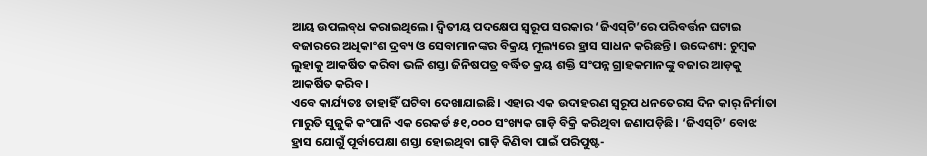ଆୟ ଉପଲବ୍‌ଧ କରାଇଥିଲେ। ଦ୍ବିତୀୟ ପଦକ୍ଷେପ ସ୍ବରୂପ ସରକାର ‘ଜିଏସ୍‌ଟି’ରେ ପରିବର୍ତ୍ତନ ଘଟାଇ ବଜାରରେ ଅଧିକାଂଶ ଦ୍ରବ୍ୟ ଓ ସେବାମାନଙ୍କର ବିକ୍ରୟ ମୂଲ୍ୟରେ ହ୍ରାସ ସାଧନ କରିଛନ୍ତି। ଉଦ୍ଦେଶ୍ୟ: ଚୁମ୍ବକ ଲୁହାକୁ ଆକର୍ଷିତ କରିବା ଭଳି ଶସ୍ତା ଜିନିଷପତ୍ର ବର୍ଦ୍ଧିତ କ୍ରୟ ଶକ୍ତି ସଂପନ୍ନ ଗ୍ରାହକମାନଙ୍କୁ ବଜାର ଆଡ଼କୁ ଆକର୍ଷିତ କରିବ।
ଏବେ କାର୍ଯ୍ୟତଃ ତାହାହିଁ ଘଟିବା ଦେଖାଯାଇଛି। ଏହାର ଏକ ଉଦାହରଣ ସ୍ବରୂପ ଧନତେରସ ଦିନ କାର୍‌ ନିର୍ମାତା ମାରୁତି ସୁଜୁକି କଂପାନି ଏକ ରେକର୍ଡ ୫୧,୦୦୦ ସଂଖ୍ୟକ ଗାଡ଼ି ବିକ୍ରି କରିଥିବା ଜଣାପଡ଼ିଛି। ‘ଜିଏସ୍‌ଟି’ ବୋଝ ହ୍ରାସ ଯୋଗୁଁ ପୂର୍ବାପେକ୍ଷା ଶସ୍ତା ହୋଇଥିବା ଗାଡ଼ି କିଣିବା ପାଇଁ ପରିପୁଷ୍ଟ-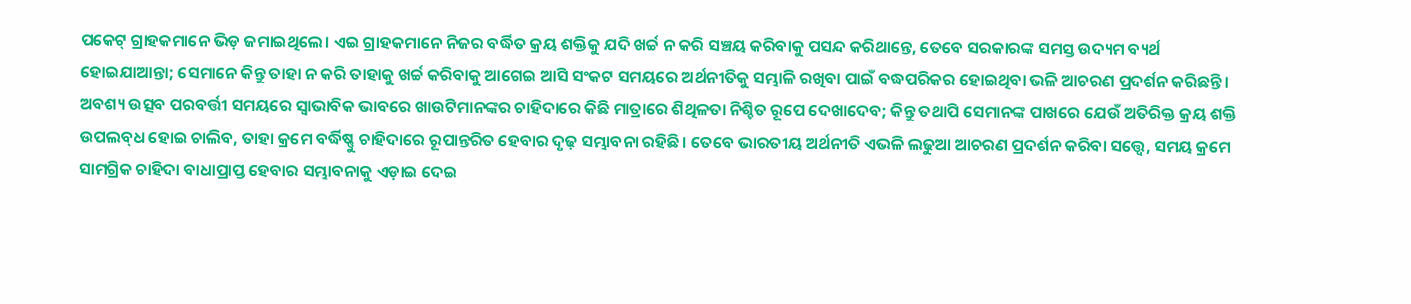ପକେଟ୍ ଗ୍ରାହକମାନେ ଭିଡ଼ ଜମାଇଥିଲେ। ଏଇ ଗ୍ରାହକମାନେ ନିଜର ବର୍ଦ୍ଧିତ କ୍ରୟ ଶକ୍ତିକୁ ଯଦି ଖର୍ଚ୍ଚ ନ କରି ସଞ୍ଚୟ କରିବାକୁ ପସନ୍ଦ କରିଥାନ୍ତେ, ତେବେ ସରକାରଙ୍କ ସମସ୍ତ ଉଦ୍ୟମ ବ୍ୟର୍ଥ ହୋଇଯାଆନ୍ତା; ସେମାନେ କିନ୍ତୁ ତାହା ନ କରି ତାହାକୁ ଖର୍ଚ୍ଚ କରିବାକୁ ଆଗେଇ ଆସି ସଂକଟ ସମୟରେ ଅର୍ଥନୀତିକୁ ସମ୍ଭାଳି ରଖିବା ପାଇଁ ବଦ୍ଧପରିକର ହୋଇଥିବା ଭଳି ଆଚରଣ ପ୍ରଦର୍ଶନ କରିଛନ୍ତି।
ଅବଶ୍ୟ ଉତ୍ସବ ପରବର୍ତ୍ତୀ ସମୟରେ ସ୍ବାଭାବିକ ଭାବରେ ଖାଉଟିମାନଙ୍କର ଚାହିଦାରେ କିଛି ମାତ୍ରାରେ ଶିଥିଳତା ‌ନିଶ୍ଚିତ ରୂପେ ଦେଖାଦେବ; କିନ୍ତୁ ତଥାପି ସେମାନଙ୍କ ପାଖରେ ଯେଉଁ ଅତିରିକ୍ତ କ୍ରୟ ଶକ୍ତି ଉପଲବ୍‌ଧ ହୋଇ ଚାଲିବ, ତାହା କ୍ରମେ ବର୍ଦ୍ଧିଷ୍ଣୁ ଚାହିଦାରେ ରୂପାନ୍ତରିତ ହେବାର ଦୃଢ଼ ସମ୍ଭାବନା ରହିଛି। ତେବେ ଭାରତୀୟ ଅର୍ଥନୀତି ଏଭଳି ଲଢୁଆ ଆଚରଣ ପ୍ରଦର୍ଶନ କରିବା ସତ୍ତ୍ବେ, ସମୟ କ୍ରମେ ସାମଗ୍ରିକ ଚାହିଦା ବାଧାପ୍ରାପ୍ତ ହେବାର ସମ୍ଭାବନାକୁ ଏଡ଼ାଇ ଦେଇ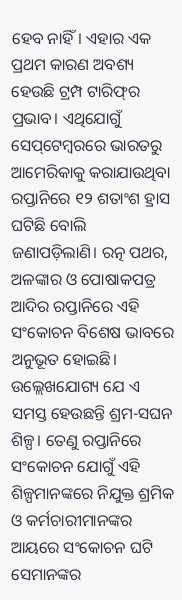ହେବ ନାହିଁ। ଏହାର ଏକ ପ୍ରଥମ କାରଣ ଅବଶ୍ୟ ହେଉଛି ଟ୍ରମ୍ପ ଟାରିଫ୍‌ର ପ୍ରଭାବ। ଏଥିଯୋଗୁଁ ସେପ୍‌ଟେମ୍ବରରେ ଭାରତରୁ ଆମେରିକାକୁ କରାଯାଉଥିବା ରପ୍ତାନିରେ ୧୨ ଶତାଂଶ ହ୍ରାସ ଘଟିଛି ବୋଲି ଜଣାପଡ଼ିଲାଣି। ରତ୍ନ ପଥର, ଅଳଙ୍କାର ଓ ପୋଷାକପତ୍ର ଆଦିର ରପ୍ତାନିରେ ଏହି ସଂକୋଚନ ବିଶେଷ ଭାବରେ ଅନୁଭୂତ ହୋଇଛି। ଉଲ୍ଲେଖଯୋଗ୍ୟ ଯେ ଏ ସମସ୍ତ ହେଉଛନ୍ତି ଶ୍ରମ-ସଘନ ଶିଳ୍ପ। ତେଣୁ ରପ୍ତାନିରେ ସଂକୋଚନ ଯୋଗୁଁ ଏହି ଶିଳ୍ପମାନଙ୍କରେ ନିଯୁକ୍ତ ଶ୍ରମିକ ଓ କର୍ମଚାରୀମାନଙ୍କର ଆୟରେ ସଂକୋଚନ ଘଟି ସେମାନଙ୍କର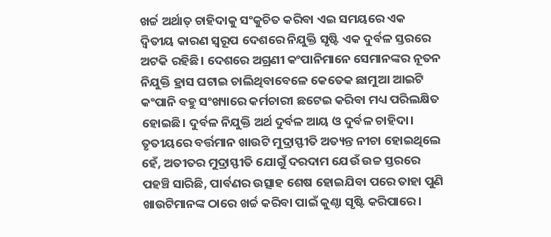ଖର୍ଚ୍ଚ ଅର୍ଥାତ୍ ଚାହିଦାକୁ ସଂକୁଚିତ କରିବା ଏଇ ସମୟରେ ଏକ ଦ୍ବିତୀୟ କାରଣ ସ୍ବରୂପ ଦେଶରେ ନିଯୁକ୍ତି ସୃଷ୍ଟି ଏକ ଦୁର୍ବଳ ସ୍ତରରେ ଅଟକି ରହିଛି। ଦେଶରେ ଅଗ୍ରଣୀ କଂପାନିମାନେ ସେମାନଙ୍କର ନୂତନ ନିଯୁକ୍ତି ହ୍ରାସ ଘଟାଇ ଚାଲିଥିବାବେଳେ କେତେକ ଛାମୁଆ ଆଇଟି କଂପାନି ବହୁ ସଂଖ୍ୟାରେ କର୍ମଚାରୀ ଛଟେଇ କରିବା ମଧ୍ୟ ପରିଲକ୍ଷିତ ହୋଇଛି। ଦୁର୍ବଳ ନିଯୁକ୍ତି ଅର୍ଥ ଦୁର୍ବଳ ଆୟ ଓ ଦୁର୍ବଳ ଚାହିଦା। ତୃତୀୟରେ ବର୍ତ୍ତମାନ ଖାଉଟି ମୁଦ୍ରାସ୍ଫୀତି ଅତ୍ୟନ୍ତ ନୀଚା ହୋଇଥିଲେ ହେଁ, ଅତୀତର ମୁଦ୍ରାସ୍ଫୀତି ଯୋଗୁଁ ଦରଦାମ ଯେଉଁ ଉଚ୍ଚ ସ୍ତରରେ ପହଞ୍ଚି ସାରିଛି, ପାର୍ବଣର ଉତ୍ସାହ ଶେଷ ହୋଇଯିବା ପରେ ତାହା ପୁଣି ଖାଉଟିମାନଙ୍କ ଠାରେ ଖର୍ଚ୍ଚ କରିବା ପାଇଁ କୁଣ୍ଠା ସୃଷ୍ଟି କରିପାରେ।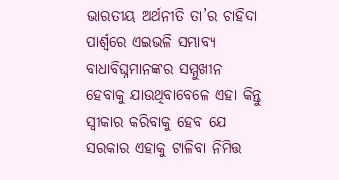ଭାରତୀୟ ଅର୍ଥନୀତି ତା’ର ଚାହିଦା ପାର୍ଶ୍ବରେ ଏଇଭଳି ସମ୍ଭାବ୍ୟ ବାଧାବିଘ୍ନମାନଙ୍କର ସମ୍ମୁଖୀନ ହେବାକୁ ଯାଉଥିବାବେଳେ ଏହା କିନ୍ତୁ ସ୍ବୀକାର କରିବାକୁ ହେବ ଯେ ସରକାର ଏହାକୁ ଟାଳିବା ନିମିତ୍ତ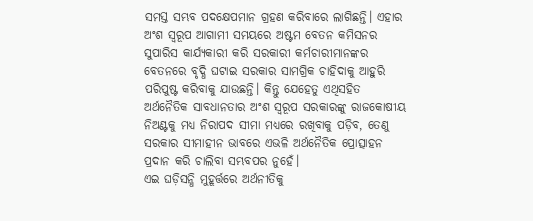ସମସ୍ତ ସମ୍ଭବ ପଦକ୍ଷେପମାନ ଗ୍ରହଣ କରିବାରେ ଲାଗିଛନ୍ତି। ଏହାର ଅଂଶ ସ୍ବରୂପ ଆଗାମୀ ସମୟରେ ଅଷ୍ଟମ ବେତନ କମିସନର ସୁପାରିସ କାର୍ଯ୍ୟକାରୀ କରି ସରକାରୀ କର୍ମଚାରୀମାନଙ୍କର ବେତନରେ ବୃଦ୍ଧି ଘଟାଇ ସରକାର ସାମଗ୍ରିକ ଚାହିଦାକୁ ଆହୁରି ପରିପୁଷ୍ଟ କରିବାକୁ ଯାଉଛନ୍ତି। କିନ୍ତୁ ଯେହେତୁ ଏଥିସହିତ ଅର୍ଥନୈତିକ ସାବଧାନତାର ଅଂଶ ସ୍ବରୂପ ସରକାରଙ୍କୁ ରାଜକୋଷୀୟ ନିଅଣ୍ଟକୁ ମଧ୍ୟ ନିରାପଦ ସୀମା ମଧ୍ୟରେ ରଖିବାକୁ ପଡ଼ିବ, ତେଣୁ ସରକାର ସୀମାହୀନ ଭାବରେ ଏଭଳି ଅର୍ଥନୈତିକ ପ୍ରୋତ୍ସାହନ ପ୍ରଦାନ କରି ଚାଲିବା ସମ୍ଭବପର ନୁହେଁ।
ଏଇ ଘଡ଼ିସନ୍ଧି ମୁହୂର୍ତ୍ତରେ ଅର୍ଥନୀତିକୁ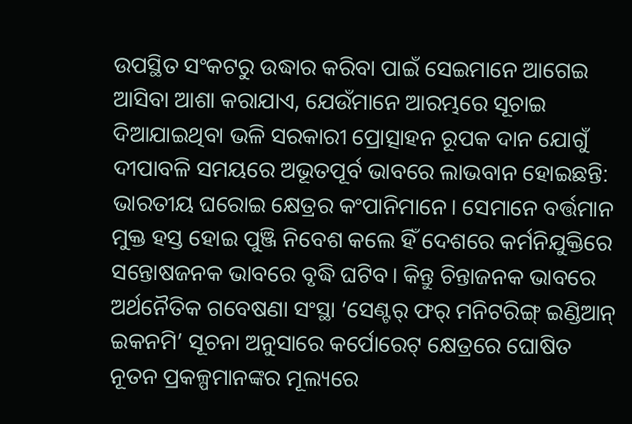ଉପସ୍ଥିତ ସଂକଟରୁ ଉଦ୍ଧାର କରିବା ପାଇଁ ସେଇମାନେ ଆଗେଇ ଆସିବା ଆଶା କରାଯାଏ, ଯେଉଁମାନେ ଆରମ୍ଭରେ ସୂଚାଇ ଦିଆଯାଇଥିବା ଭଳି ସରକାରୀ ପ୍ରୋତ୍ସାହନ ରୂପକ ଦାନ ଯୋଗୁଁ ଦୀପାବଳି ସମୟରେ ଅଭୂତପୂର୍ବ ଭାବରେ ଲାଭବାନ ହୋଇଛନ୍ତି: ଭାରତୀୟ ଘରୋଇ କ୍ଷେତ୍ରର କଂପାନିମାନେ। ସେମାନେ ବର୍ତ୍ତମାନ ମୁକ୍ତ ହସ୍ତ ହୋଇ ପୁଞ୍ଜି ନିବେଶ କଲେ ହିଁ ଦେଶରେ କର୍ମନିଯୁକ୍ତିରେ ସନ୍ତୋଷଜନକ ଭାବରେ ବୃଦ୍ଧି ଘଟିବ। କିନ୍ତୁ ଚିନ୍ତାଜନକ ଭାବରେ ଅର୍ଥନୈତିକ ଗବେଷଣା ସଂସ୍ଥା ‘ସେଣ୍ଟର୍ ଫର୍ ମନିଟରିଙ୍ଗ୍ ଇଣ୍ଡିଆନ୍ ଇକନମି’ ସୂଚନା ଅନୁସାରେ କର୍ପୋରେଟ୍ କ୍ଷେତ୍ରରେ ଘୋଷିତ ନୂତନ ପ୍ରକଳ୍ପମାନଙ୍କର ମୂଲ୍ୟରେ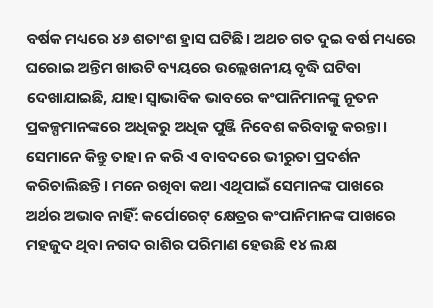ବର୍ଷକ ମଧ୍ୟରେ ୪୬ ଶତାଂଶ ହ୍ରାସ ଘଟିଛି। ଅଥଚ ଗତ ଦୁଇ ବର୍ଷ ମଧ୍ୟରେ ଘରୋଇ ଅନ୍ତିମ ଖାଉଟି ବ୍ୟୟରେ ଉଲ୍ଲେଖନୀୟ ବୃଦ୍ଧି ଘଟିବା ଦେଖାଯାଇଛି, ଯାହା ସ୍ବାଭାବିକ ଭାବରେ କଂପାନିମାନଙ୍କୁ ନୂତନ ପ୍ରକଳ୍ପମାନଙ୍କରେ ଅଧିକରୁ ଅଧିକ ପୁଞ୍ଜି ନିବେଶ କରିବାକୁ କରନ୍ତା। ସେମାନେ କିନ୍ତୁ ତାହା ନ କରି ଏ ବାବଦରେ ଭୀରୁତା ପ୍ରଦର୍ଶନ କରିଚାଲିଛନ୍ତି। ମନେ ରଖିବା କଥା ଏଥିପାଇଁ ସେମାନଙ୍କ ପାଖରେ ଅର୍ଥର ଅଭାବ ନାହିଁ: କର୍ପୋରେଟ୍ କ୍ଷେତ୍ରର କଂପାନିମାନଙ୍କ ପାଖରେ ମହଜୁଦ ଥିବା ନଗଦ ରାଶିର ପରିମାଣ ହେଉଛି ୧୪ ଲକ୍ଷ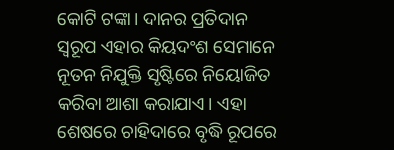କୋଟି ଟଙ୍କା। ଦାନର ପ୍ରତିଦାନ ସ୍ବରୂପ ଏହାର କିୟଦଂଶ ସେମାନେ ନୂତନ ନିଯୁକ୍ତି ସୃଷ୍ଟିରେ ନିୟୋଜିତ କରିବା ଆଶା କରାଯାଏ। ଏହା ଶେଷରେ ଚାହିଦାରେ ବୃଦ୍ଧି ରୂପରେ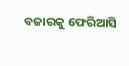ବଜାରକୁ ଫେରିଆସି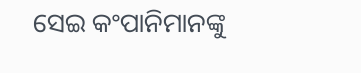ସେଇ କଂପାନିମାନଙ୍କୁ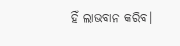ହିଁ ଲାଭବାନ କରିବ।